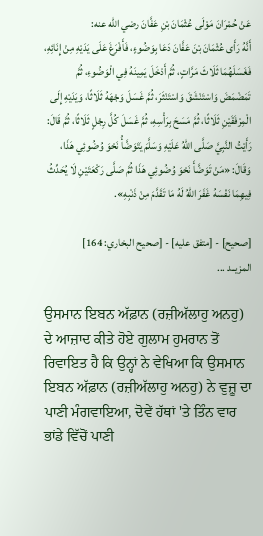عَنْ ‌حُمْرَانَ مَوْلَى عُثْمَانَ بْنِ عَفَّانَ رضي الله عنه:
أَنَّهُ رَأَى عُثْمَانَ بْنَ عَفَّانَ دَعَا بِوَضُوءٍ، فَأَفْرَغَ عَلَى يَدَيْهِ مِنْ إِنَائِهِ، فَغَسَلَهُمَا ثَلَاثَ مَرَّاتٍ، ثُمَّ أَدْخَلَ يَمِينَهُ فِي الْوَضُوءِ، ثُمَّ تَمَضْمَضَ وَاسْتَنْشَقَ وَاسْتَنْثَرَ، ثُمَّ غَسَلَ وَجْهَهُ ثَلَاثًا، وَيَدَيْهِ إِلَى الْمِرْفَقَيْنِ ثَلَاثًا، ثُمَّ مَسَحَ بِرَأْسِهِ، ثُمَّ غَسَلَ كُلَّ رِجْلٍ ثَلَاثًا، ثُمَّ قَالَ: رَأَيْتُ النَّبِيَّ صَلَّى اللهُ عَلَيْهِ وَسَلَّمَ يَتَوَضَّأُ نَحْوَ وُضُوئِي هَذَا، وَقَالَ: «مَنْ تَوَضَّأَ نَحْوَ وُضُوئِي هَذَا ثُمَّ صَلَّى رَكْعَتَيْنِ لَا يُحَدِّثُ فِيهِمَا نَفْسَهُ غَفَرَ اللهُ لَهُ مَا تَقَدَّمَ مِنْ ذَنْبِهِ».

[صحيح] - [متفق عليه] - [صحيح البخاري: 164]
المزيــد ...

ਉਸਮਾਨ ਇਬਨ ਅੱਫ਼ਾਨ (ਰਜ਼ੀਅੱਲਾਹੁ ਅਨਹੁ) ਦੇ ਆਜ਼ਾਦ ਕੀਤੇ ਹੋਏ ਗੁਲਾਮ ਹੁਮਰਾਨ ਤੋਂ ਰਿਵਾਇਤ ਹੈ ਕਿ ਉਨ੍ਹਾਂ ਨੇ ਵੇਖਿਆ ਕਿ ਉਸਮਾਨ ਇਬਨ ਅੱਫ਼ਾਨ (ਰਜ਼ੀਅੱਲਾਹੁ ਅਨਹੁ) ਨੇ ਵੁਜ਼ੂ ਦਾ ਪਾਣੀ ਮੰਗਵਾਇਆ, ਦੋਵੇਂ ਹੱਥਾਂ 'ਤੇ ਤਿੰਨ ਵਾਰ ਭਾਂਡੇ ਵਿੱਚੋਂ ਪਾਣੀ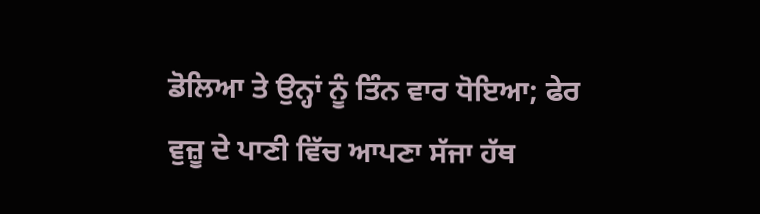ਡੋਲਿਆ ਤੇ ਉਨ੍ਹਾਂ ਨੂੰ ਤਿੰਨ ਵਾਰ ਧੋਇਆ; ਫੇਰ ਵੁਜ਼ੂ ਦੇ ਪਾਣੀ ਵਿੱਚ ਆਪਣਾ ਸੱਜਾ ਹੱਥ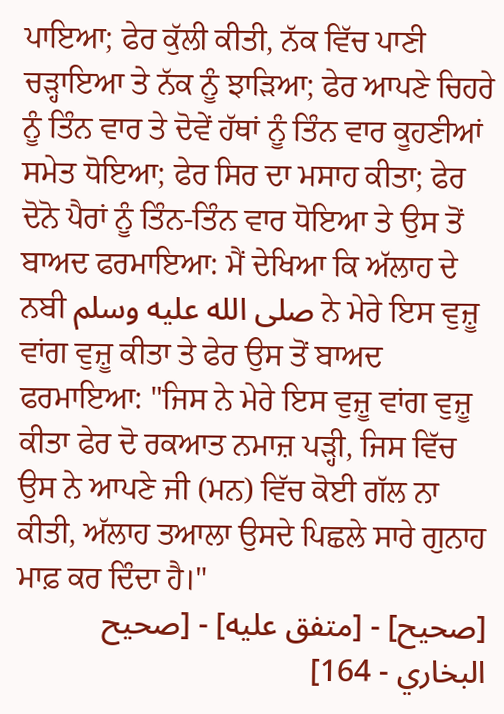ਪਾਇਆ; ਫੇਰ ਕੁੱਲੀ ਕੀਤੀ, ਨੱਕ ਵਿੱਚ ਪਾਣੀ ਚੜ੍ਹਾਇਆ ਤੇ ਨੱਕ ਨੂੰ ਝਾੜਿਆ; ਫੇਰ ਆਪਣੇ ਚਿਹਰੇ ਨੂੰ ਤਿੰਨ ਵਾਰ ਤੇ ਦੋਵੇਂ ਹੱਥਾਂ ਨੂੰ ਤਿੰਨ ਵਾਰ ਕੂਹਣੀਆਂ ਸਮੇਤ ਧੋਇਆ; ਫੇਰ ਸਿਰ ਦਾ ਮਸਾਹ ਕੀਤਾ; ਫੇਰ ਦੋਨੋ ਪੈਰਾਂ ਨੂੰ ਤਿੰਨ-ਤਿੰਨ ਵਾਰ ਧੋਇਆ ਤੇ ਉਸ ਤੋਂ ਬਾਅਦ ਫਰਮਾਇਆ: ਮੈਂ ਦੇਖਿਆ ਕਿ ਅੱਲਾਹ ਦੇ ਨਬੀ صلى الله عليه وسلم ਨੇ ਮੇਰੇ ਇਸ ਵੁਜ਼ੂ ਵਾਂਗ ਵੁਜ਼ੂ ਕੀਤਾ ਤੇ ਫੇਰ ਉਸ ਤੋਂ ਬਾਅਦ ਫਰਮਾਇਆ: "ਜਿਸ ਨੇ ਮੇਰੇ ਇਸ ਵੁਜ਼ੂ ਵਾਂਗ ਵੁਜ਼ੂ ਕੀਤਾ ਫੇਰ ਦੋ ਰਕਆਤ ਨਮਾਜ਼ ਪੜ੍ਹੀ, ਜਿਸ ਵਿੱਚ ਉਸ ਨੇ ਆਪਣੇ ਜੀ (ਮਨ) ਵਿੱਚ ਕੋਈ ਗੱਲ ਨਾ ਕੀਤੀ, ਅੱਲਾਹ ਤਆਲਾ ਉਸਦੇ ਪਿਛਲੇ ਸਾਰੇ ਗੁਨਾਹ ਮਾਫ਼ ਕਰ ਦਿੰਦਾ ਹੈ।"
[صحيح] - [متفق عليه] - [صحيح البخاري - 164]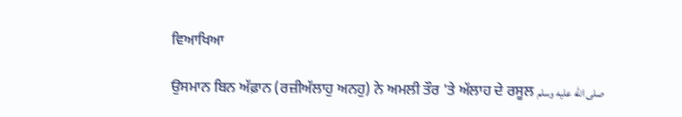ਵਿਆਖਿਆ

ਉਸਮਾਨ ਬਿਨ ਅੱਫ਼ਾਨ (ਰਜ਼ੀਅੱਲਾਹੁ ਅਨਹੁ) ਨੇ ਅਮਲੀ ਤੌਰ 'ਤੇ ਅੱਲਾਹ ਦੇ ਰਸੂਲ صلى الله عليه وسلم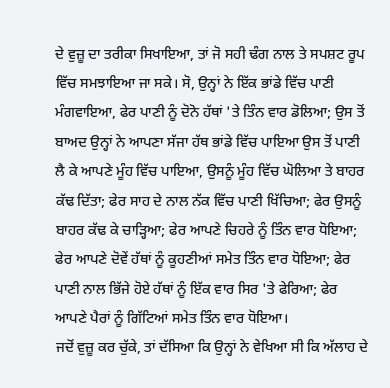ਦੇ ਵੁਜ਼ੂ ਦਾ ਤਰੀਕਾ ਸਿਖਾਇਆ, ਤਾਂ ਜੋ ਸਹੀ ਢੰਗ ਨਾਲ ਤੇ ਸਪਸ਼ਟ ਰੂਪ ਵਿੱਚ ਸਮਝਾਇਆ ਜਾ ਸਕੇ। ਸੋ, ਉਨ੍ਹਾਂ ਨੇ ਇੱਕ ਭਾਂਡੇ ਵਿੱਚ ਪਾਣੀ ਮੰਗਵਾਇਆ, ਫੇਰ ਪਾਣੀ ਨੂੰ ਦੋਨੋ ਹੱਥਾਂ 'ਤੇ ਤਿੰਨ ਵਾਰ ਡੋਲਿਆ; ਉਸ ਤੋਂ ਬਾਅਦ ਉਨ੍ਹਾਂ ਨੇ ਆਪਣਾ ਸੱਜਾ ਹੱਥ ਭਾਂਡੇ ਵਿੱਚ ਪਾਇਆ ਉਸ ਤੋਂ ਪਾਣੀ ਲੈ ਕੇ ਆਪਣੇ ਮੂੰਹ ਵਿੱਚ ਪਾਇਆ, ਉਸਨੂੰ ਮੂੰਹ ਵਿੱਚ ਘੋਲਿਆ ਤੇ ਬਾਹਰ ਕੱਢ ਦਿੱਤਾ; ਫੇਰ ਸਾਹ ਦੇ ਨਾਲ ਨੱਕ ਵਿੱਚ ਪਾਣੀ ਖਿੱਚਿਆ; ਫੇਰ ਉਸਨੂੰ ਬਾਹਰ ਕੱਢ ਕੇ ਚਾੜ੍ਹਿਆ; ਫੇਰ ਆਪਣੇ ਚਿਹਰੇ ਨੂੰ ਤਿੰਨ ਵਾਰ ਧੋਇਆ; ਫੇਰ ਆਪਣੇ ਦੋਵੇਂ ਹੱਥਾਂ ਨੂੰ ਕੂਹਣੀਆਂ ਸਮੇਤ ਤਿੰਨ ਵਾਰ ਧੋਇਆ; ਫੇਰ ਪਾਣੀ ਨਾਲ ਭਿੱਜੇ ਹੋਏ ਹੱਥਾਂ ਨੂੰ ਇੱਕ ਵਾਰ ਸਿਰ 'ਤੇ ਫੇਰਿਆ; ਫੇਰ ਆਪਣੇ ਪੈਰਾਂ ਨੂੰ ਗਿੱਟਿਆਂ ਸਮੇਤ ਤਿੰਨ ਵਾਰ ਧੋਇਆ।
ਜਦੋਂ ਵੁਜ਼ੂ ਕਰ ਚੁੱਕੇ, ਤਾਂ ਦੱਸਿਆ ਕਿ ਉਨ੍ਹਾਂ ਨੇ ਵੇਖਿਆ ਸੀ ਕਿ ਅੱਲਾਹ ਦੇ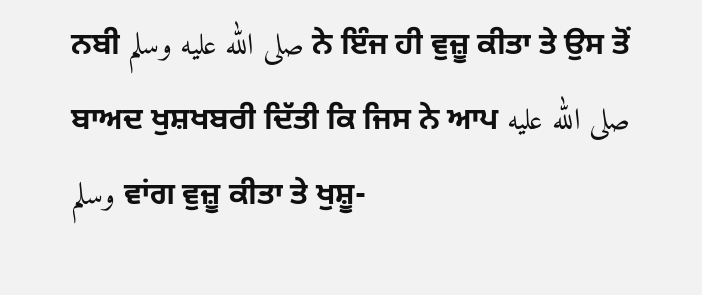ਨਬੀ صلى الله عليه وسلم ਨੇ ਇੰਜ ਹੀ ਵੁਜ਼ੂ ਕੀਤਾ ਤੇ ਉਸ ਤੋਂ ਬਾਅਦ ਖੁਸ਼ਖਬਰੀ ਦਿੱਤੀ ਕਿ ਜਿਸ ਨੇ ਆਪ صلى الله عليه وسلم ਵਾਂਗ ਵੁਜ਼ੂ ਕੀਤਾ ਤੇ ਖੁਸ਼ੂ-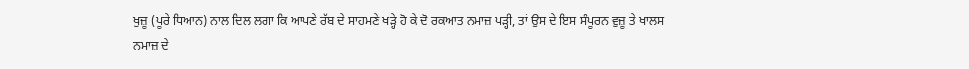ਖੁਜ਼ੂ (ਪੂਰੇ ਧਿਆਨ) ਨਾਲ ਦਿਲ ਲਗਾ ਕਿ ਆਪਣੇ ਰੱਬ ਦੇ ਸਾਹਮਣੇ ਖੜ੍ਹੇ ਹੋ ਕੇ ਦੋ ਰਕਆਤ ਨਮਾਜ਼ ਪੜ੍ਹੀ, ਤਾਂ ਉਸ ਦੇ ਇਸ ਸੰਪੂਰਨ ਵੁਜ਼ੂ ਤੇ ਖਾਲਸ ਨਮਾਜ਼ ਦੇ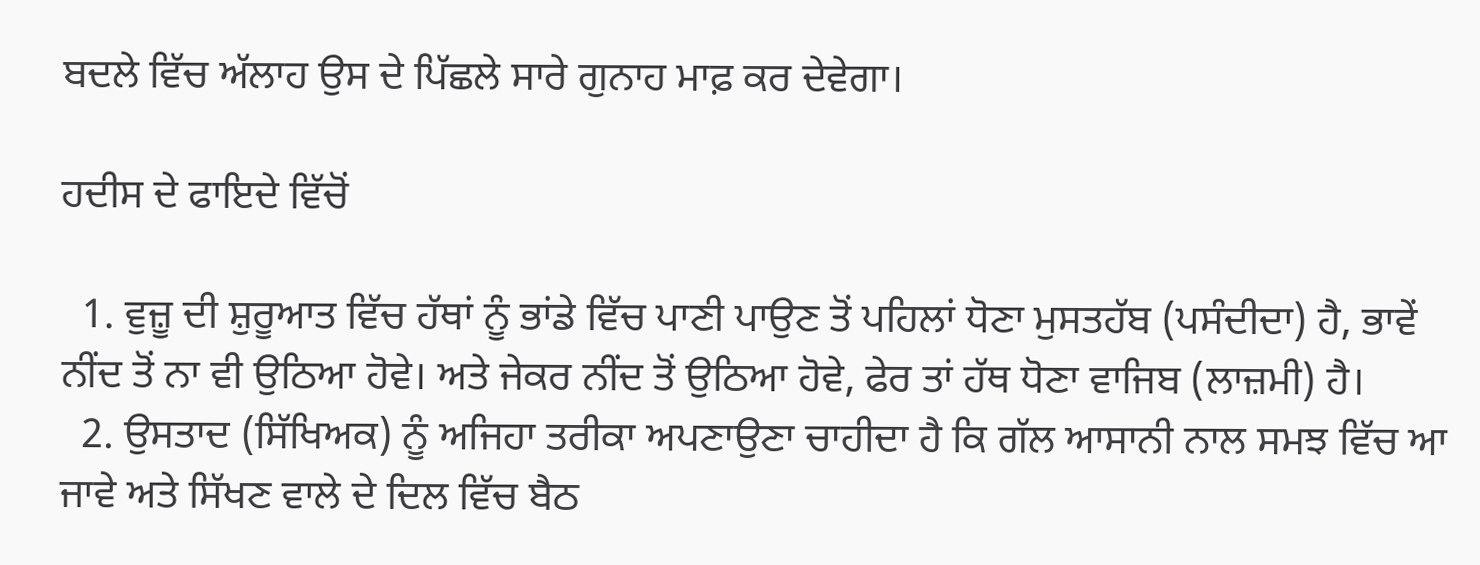ਬਦਲੇ ਵਿੱਚ ਅੱਲਾਹ ਉਸ ਦੇ ਪਿੱਛਲੇ ਸਾਰੇ ਗੁਨਾਹ ਮਾਫ਼ ਕਰ ਦੇਵੇਗਾ।

ਹਦੀਸ ਦੇ ਫਾਇਦੇ ਵਿੱਚੋਂ

  1. ਵੁਜ਼ੂ ਦੀ ਸ਼ੁਰੂਆਤ ਵਿੱਚ ਹੱਥਾਂ ਨੂੰ ਭਾਂਡੇ ਵਿੱਚ ਪਾਣੀ ਪਾਉਣ ਤੋਂ ਪਹਿਲਾਂ ਧੋਣਾ ਮੁਸਤਹੱਬ (ਪਸੰਦੀਦਾ) ਹੈ, ਭਾਵੇਂ ਨੀਂਦ ਤੋਂ ਨਾ ਵੀ ਉਠਿਆ ਹੋਵੇ। ਅਤੇ ਜੇਕਰ ਨੀਂਦ ਤੋਂ ਉਠਿਆ ਹੋਵੇ, ਫੇਰ ਤਾਂ ਹੱਥ ਧੋਣਾ ਵਾਜਿਬ (ਲਾਜ਼ਮੀ) ਹੈ।
  2. ਉਸਤਾਦ (ਸਿੱਖਿਅਕ) ਨੂੰ ਅਜਿਹਾ ਤਰੀਕਾ ਅਪਣਾਉਣਾ ਚਾਹੀਦਾ ਹੈ ਕਿ ਗੱਲ ਆਸਾਨੀ ਨਾਲ ਸਮਝ ਵਿੱਚ ਆ ਜਾਵੇ ਅਤੇ ਸਿੱਖਣ ਵਾਲੇ ਦੇ ਦਿਲ ਵਿੱਚ ਬੈਠ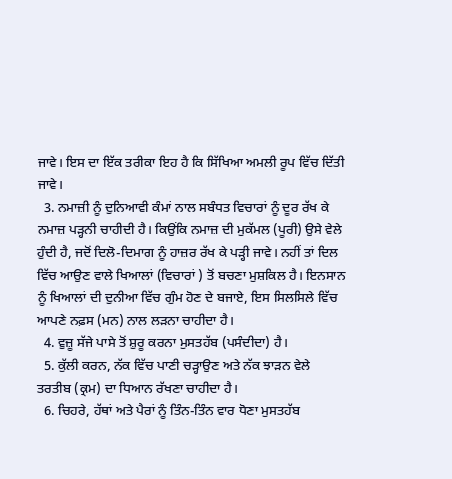ਜਾਵੇ। ਇਸ ਦਾ ਇੱਕ ਤਰੀਕਾ ਇਹ ਹੈ ਕਿ ਸਿੱਖਿਆ ਅਮਲੀ ਰੂਪ ਵਿੱਚ ਦਿੱਤੀ ਜਾਵੇ।
  3. ਨਮਾਜ਼ੀ ਨੂੰ ਦੁਨਿਆਵੀ ਕੰਮਾਂ ਨਾਲ ਸਬੰਧਤ ਵਿਚਾਰਾਂ ਨੂੰ ਦੂਰ ਰੱਖ ਕੇ ਨਮਾਜ਼ ਪੜ੍ਹਨੀ ਚਾਹੀਦੀ ਹੈ। ਕਿਉਂਕਿ ਨਮਾਜ਼ ਦੀ ਮੁਕੱਮਲ (ਪੂਰੀ) ਉਸੇ ਵੇਲੇ ਹੁੰਦੀ ਹੈ, ਜਦੋਂ ਦਿਲੋ-ਦਿਮਾਗ ਨੂੰ ਹਾਜ਼ਰ ਰੱਖ ਕੇ ਪੜ੍ਹੀ ਜਾਵੇ। ਨਹੀਂ ਤਾਂ ਦਿਲ ਵਿੱਚ ਆਉਣ ਵਾਲੇ ਖਿਆਲਾਂ (ਵਿਚਾਰਾਂ ) ਤੋਂ ਬਚਣਾ ਮੁਸ਼ਕਿਲ ਹੈ। ਇਨਸਾਨ ਨੂੰ ਖਿਆਲਾਂ ਦੀ ਦੁਨੀਆ ਵਿੱਚ ਗੁੰਮ ਹੋਣ ਦੇ ਬਜਾਏ, ਇਸ ਸਿਲਸਿਲੇ ਵਿੱਚ ਆਪਣੇ ਨਫ਼ਸ (ਮਨ) ਨਾਲ ਲੜਨਾ ਚਾਹੀਦਾ ਹੈ।
  4. ਵੁਜ਼ੂ ਸੱਜੇ ਪਾਸੇ ਤੋਂ ਸ਼ੁਰੂ ਕਰਨਾ ਮੁਸਤਹੱਬ (ਪਸੰਦੀਦਾ) ਹੈ।
  5. ਕੁੱਲੀ ਕਰਨ, ਨੱਕ ਵਿੱਚ ਪਾਣੀ ਚੜ੍ਹਾਉਣ ਅਤੇ ਨੱਕ ਝਾੜਨ ਵੇਲੇ ਤਰਤੀਬ (ਕ੍ਰਮ) ਦਾ ਧਿਆਨ ਰੱਖਣਾ ਚਾਹੀਦਾ ਹੈ।
  6. ਚਿਹਰੇ, ਹੱਥਾਂ ਅਤੇ ਪੈਰਾਂ ਨੂੰ ਤਿੰਨ-ਤਿੰਨ ਵਾਰ ਧੋਣਾ ਮੁਸਤਹੱਬ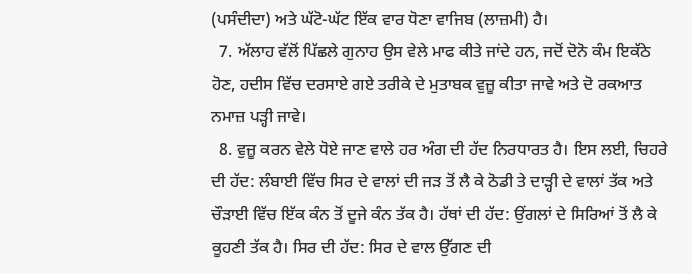(ਪਸੰਦੀਦਾ) ਅਤੇ ਘੱਟੋ-ਘੱਟ ਇੱਕ ਵਾਰ ਧੋਣਾ ਵਾਜਿਬ (ਲਾਜ਼ਮੀ) ਹੈ।
  7. ਅੱਲਾਹ ਵੱਲੋਂ ਪਿੱਛਲੇ ਗੁਨਾਹ ਉਸ ਵੇਲੇ ਮਾਫ ਕੀਤੇ ਜਾਂਦੇ ਹਨ, ਜਦੋਂ ਦੋਨੋ ਕੰਮ ਇਕੱਠੇ ਹੋਣ, ਹਦੀਸ ਵਿੱਚ ਦਰਸਾਏ ਗਏ ਤਰੀਕੇ ਦੇ ਮੁਤਾਬਕ ਵੁਜ਼ੂ ਕੀਤਾ ਜਾਵੇ ਅਤੇ ਦੋ ਰਕਆਤ ਨਮਾਜ਼ ਪੜ੍ਹੀ ਜਾਵੇ।
  8. ਵੁਜ਼ੂ ਕਰਨ ਵੇਲੇ ਧੋਏ ਜਾਣ ਵਾਲੇ ਹਰ ਅੰਗ ਦੀ ਹੱਦ ਨਿਰਧਾਰਤ ਹੈ। ਇਸ ਲਈ, ਚਿਹਰੇ ਦੀ ਹੱਦ: ਲੰਬਾਈ ਵਿੱਚ ਸਿਰ ਦੇ ਵਾਲਾਂ ਦੀ ਜੜ ਤੋਂ ਲੈ ਕੇ ਠੋਡੀ ਤੇ ਦਾੜ੍ਹੀ ਦੇ ਵਾਲਾਂ ਤੱਕ ਅਤੇ ਚੌੜਾਈ ਵਿੱਚ ਇੱਕ ਕੰਨ ਤੋਂ ਦੂਜੇ ਕੰਨ ਤੱਕ ਹੈ। ਹੱਥਾਂ ਦੀ ਹੱਦ: ਉਂਗਲਾਂ ਦੇ ਸਿਰਿਆਂ ਤੋਂ ਲੈ ਕੇ ਕੂਹਣੀ ਤੱਕ ਹੈ। ਸਿਰ ਦੀ ਹੱਦ: ਸਿਰ ਦੇ ਵਾਲ ਉੱਗਣ ਦੀ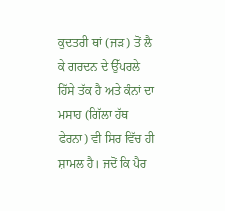ਕੁਦਤਰੀ ਥਾਂ (ਜੜ) ਤੋਂ ਲੈ ਕੇ ਗਰਦਨ ਦੇ ਉੱਪਰਲੇ ਹਿੱਸੇ ਤੱਕ ਹੈ ਅਤੇ ਕੰਨਾਂ ਦਾ ਮਸਾਹ (ਗਿੱਲਾ ਹੱਥ ਫੇਰਨਾ) ਵੀ ਸਿਰ ਵਿੱਚ ਹੀ ਸ਼ਾਮਲ ਹੈ। ਜਦੋਂ ਕਿ ਪੈਰ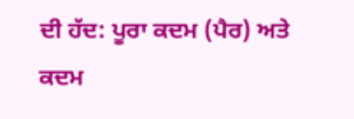ਦੀ ਹੱਦ: ਪੂਰਾ ਕਦਮ (ਪੈਰ) ਅਤੇ ਕਦਮ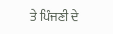ਤੇ ਪਿੰਜਣੀ ਦੇ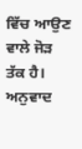ਵਿੱਚ ਆਉਣ ਵਾਲੇ ਜੋੜ ਤੱਕ ਹੈ।
ਅਨੁਵਾਦ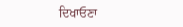ਦਿਖਾਓਣਾ